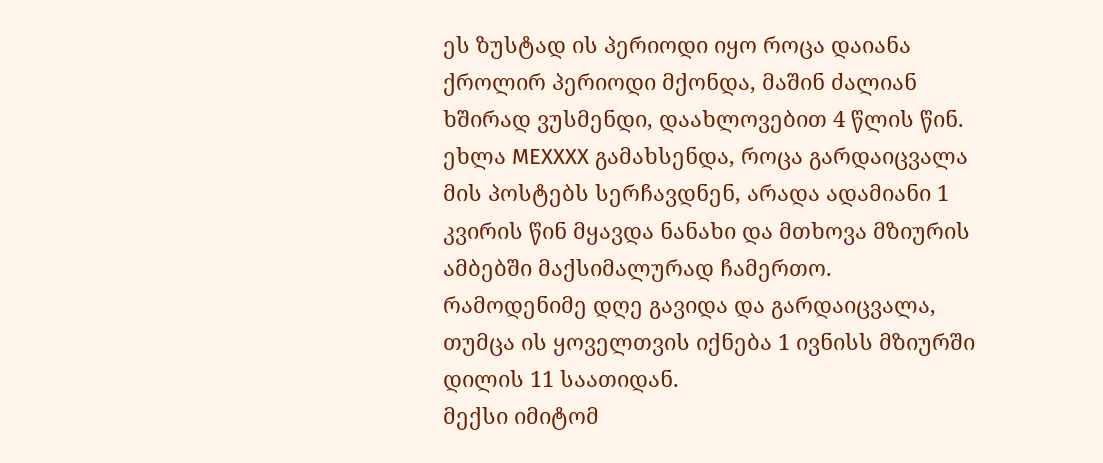ეს ზუსტად ის პერიოდი იყო როცა დაიანა ქროლირ პერიოდი მქონდა, მაშინ ძალიან ხშირად ვუსმენდი, დაახლოვებით 4 წლის წინ.
ეხლა MEXXXX გამახსენდა, როცა გარდაიცვალა მის პოსტებს სერჩავდნენ, არადა ადამიანი 1 კვირის წინ მყავდა ნანახი და მთხოვა მზიურის ამბებში მაქსიმალურად ჩამერთო. რამოდენიმე დღე გავიდა და გარდაიცვალა, თუმცა ის ყოველთვის იქნება 1 ივნისს მზიურში დილის 11 საათიდან.
მექსი იმიტომ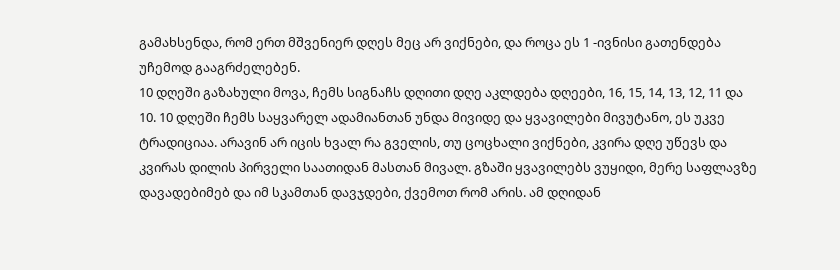გამახსენდა, რომ ერთ მშვენიერ დღეს მეც არ ვიქნები, და როცა ეს 1 -ივნისი გათენდება უჩემოდ გააგრძელებენ.
10 დღეში გაზახული მოვა, ჩემს სიგნაჩს დღითი დღე აკლდება დღეები, 16, 15, 14, 13, 12, 11 და 10. 10 დღეში ჩემს საყვარელ ადამიანთან უნდა მივიდე და ყვავილები მივუტანო, ეს უკვე ტრადიციაა. არავინ არ იცის ხვალ რა გველის, თუ ცოცხალი ვიქნები, კვირა დღე უწევს და კვირას დილის პირველი საათიდან მასთან მივალ. გზაში ყვავილებს ვუყიდი, მერე საფლავზე დავადებიმებ და იმ სკამთან დავჯდები, ქვემოთ რომ არის. ამ დღიდან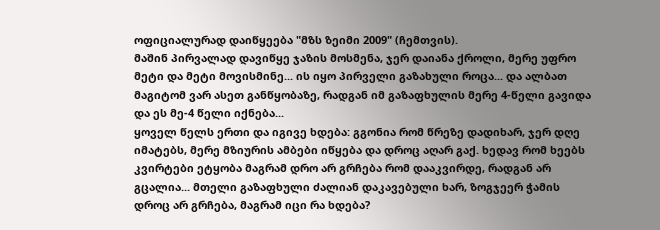ოფიციალურად დაიწყეება "მზს ზეიმი 2009" (ჩემთვის).
მაშინ პირვალად დავიწყე ჯაზის მოსმენა, ჯერ დაიანა ქროლი, მერე უფრო მეტი და მეტი მოვისმინე... ის იყო პირველი გაზახული როცა... და ალბათ მაგიტომ ვარ ასეთ განწყობაზე, რადგან იმ გაზაფხულის მერე 4-წელი გავიდა და ეს მე-4 წელი იქნება...
ყოველ წელს ერთი და იგივე ხდება: გგონია რომ წრეზე დადიხარ, ჯერ დღე იმატებს, მერე მზიურის ამბები იწყება და დროც აღარ გაქ. ხედავ რომ ხეებს კვირტები ეტყობა მაგრამ დრო არ გრჩება რომ დააკვირდე, რადგან არ გცალია... მთელი გაზაფხული ძალიან დაკავებული ხარ, ზოგჯეერ ჭამის დროც არ გრჩება, მაგრამ იცი რა ხდება?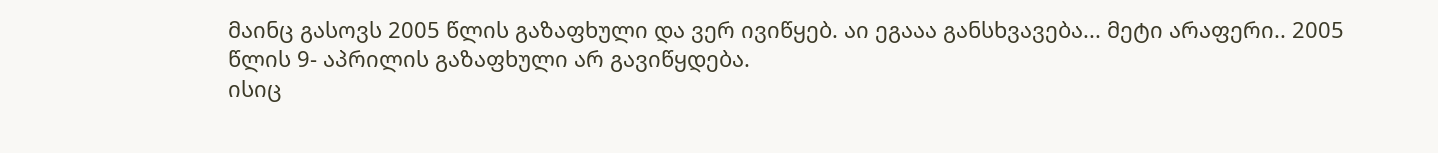მაინც გასოვს 2005 წლის გაზაფხული და ვერ ივიწყებ. აი ეგააა განსხვავება... მეტი არაფერი.. 2005 წლის 9- აპრილის გაზაფხული არ გავიწყდება.
ისიც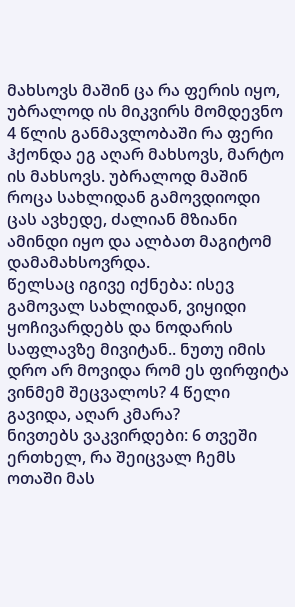მახსოვს მაშინ ცა რა ფერის იყო, უბრალოდ ის მიკვირს მომდევნო 4 წლის განმავლობაში რა ფერი ჰქონდა ეგ აღარ მახსოვს, მარტო ის მახსოვს. უბრალოდ მაშინ როცა სახლიდან გამოვდიოდი ცას ავხედე, ძალიან მზიანი ამინდი იყო და ალბათ მაგიტომ დამამახსოვრდა.
წელსაც იგივე იქნება: ისევ გამოვალ სახლიდან, ვიყიდი ყოჩივარდებს და ნოდარის საფლავზე მივიტან.. ნუთუ იმის დრო არ მოვიდა რომ ეს ფირფიტა ვინმემ შეცვალოს? 4 წელი გავიდა, აღარ კმარა?
ნივთებს ვაკვირდები: 6 თვეში ერთხელ, რა შეიცვალ ჩემს ოთაში მას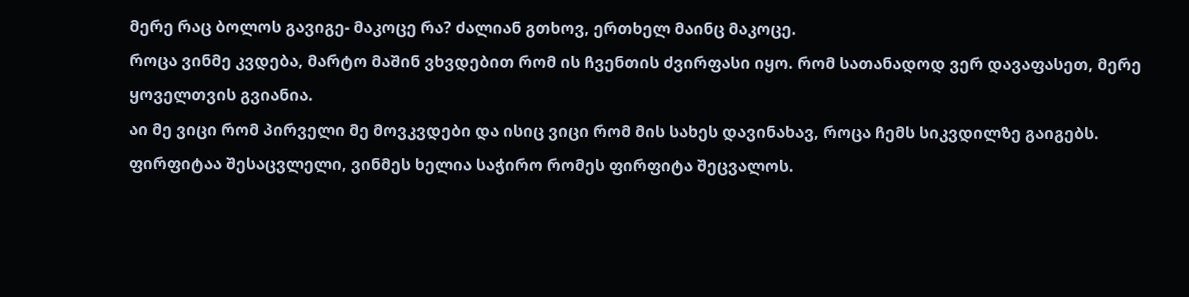მერე რაც ბოლოს გავიგე- მაკოცე რა? ძალიან გთხოვ, ერთხელ მაინც მაკოცე.
როცა ვინმე კვდება, მარტო მაშინ ვხვდებით რომ ის ჩვენთის ძვირფასი იყო. რომ სათანადოდ ვერ დავაფასეთ, მერე ყოველთვის გვიანია.
აი მე ვიცი რომ პირველი მე მოვკვდები და ისიც ვიცი რომ მის სახეს დავინახავ, როცა ჩემს სიკვდილზე გაიგებს.
ფირფიტაა შესაცვლელი, ვინმეს ხელია საჭირო რომეს ფირფიტა შეცვალოს.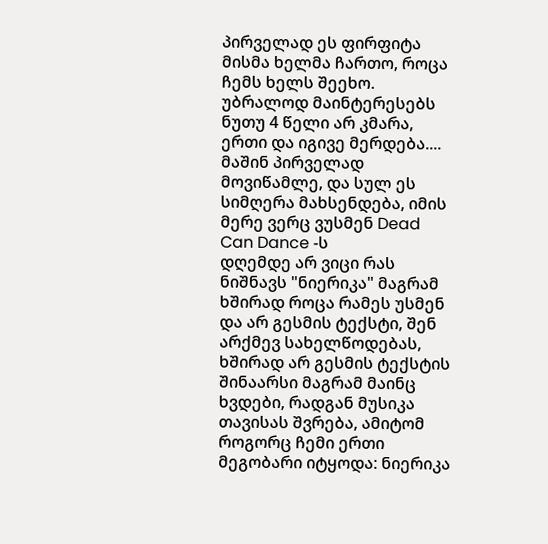პირველად ეს ფირფიტა მისმა ხელმა ჩართო, როცა ჩემს ხელს შეეხო. უბრალოდ მაინტერესებს ნუთუ 4 წელი არ კმარა, ერთი და იგივე მერდება....
მაშინ პირველად მოვიწამლე, და სულ ეს სიმღერა მახსენდება, იმის მერე ვერც ვუსმენ Dead Can Dance -ს
დღემდე არ ვიცი რას ნიშნავს "ნიერიკა" მაგრამ ხშირად როცა რამეს უსმენ და არ გესმის ტექსტი, შენ არქმევ სახელწოდებას, ხშირად არ გესმის ტექსტის შინაარსი მაგრამ მაინც ხვდები, რადგან მუსიკა თავისას შვრება, ამიტომ როგორც ჩემი ერთი მეგობარი იტყოდა: ნიერიკა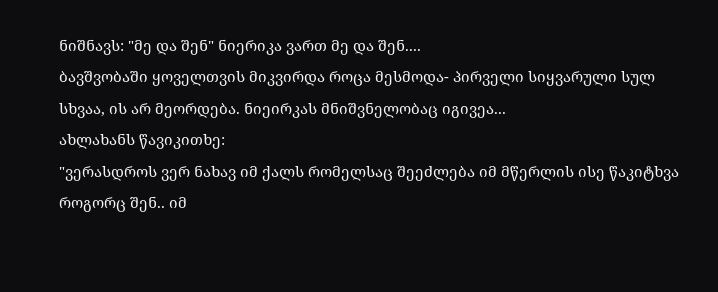ნიშნავს: "მე და შენ" ნიერიკა ვართ მე და შენ....
ბავშვობაში ყოველთვის მიკვირდა როცა მესმოდა- პირველი სიყვარული სულ სხვაა, ის არ მეორდება. ნიეირკას მნიშვნელობაც იგივეა...
ახლახანს წავიკითხე:
"ვერასდროს ვერ ნახავ იმ ქალს რომელსაც შეეძლება იმ მწერლის ისე წაკიტხვა როგორც შენ.. იმ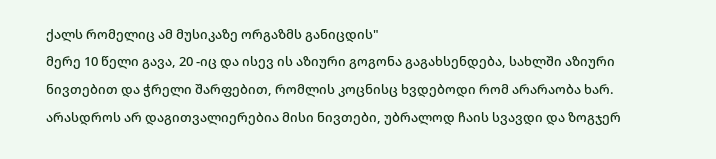ქალს რომელიც ამ მუსიკაზე ორგაზმს განიცდის"
მერე 10 წელი გავა, 20 -იც და ისევ ის აზიური გოგონა გაგახსენდება, სახლში აზიური ნივთებით და ჭრელი შარფებით, რომლის კოცნისც ხვდებოდი რომ არარაობა ხარ. არასდროს არ დაგითვალიერებია მისი ნივთები, უბრალოდ ჩაის სვავდი და ზოგჯერ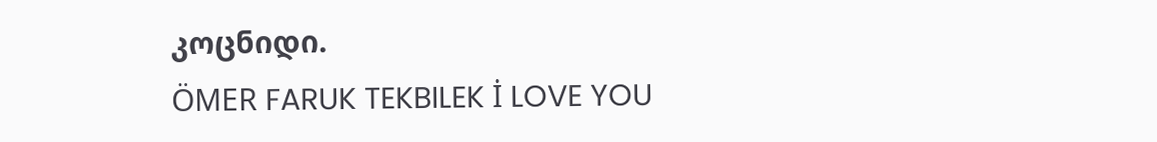კოცნიდი.
ÖMER FARUK TEKBILEK İ LOVE YOU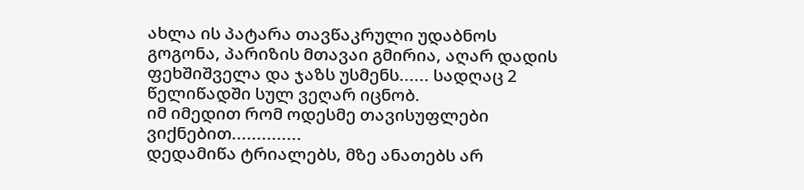ახლა ის პატარა თავწაკრული უდაბნოს გოგონა, პარიზის მთავაი გმირია, აღარ დადის ფეხშიშველა და ჯაზს უსმენს...... სადღაც 2 წელიწადში სულ ვეღარ იცნობ.
იმ იმედით რომ ოდესმე თავისუფლები ვიქნებით..............
დედამიწა ტრიალებს, მზე ანათებს არ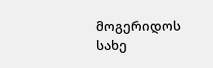მოგერიდოს სახე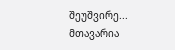შეუშვირე...
მთავარია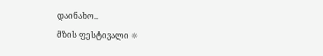დაინახო..
მზის ფესტივალი ☼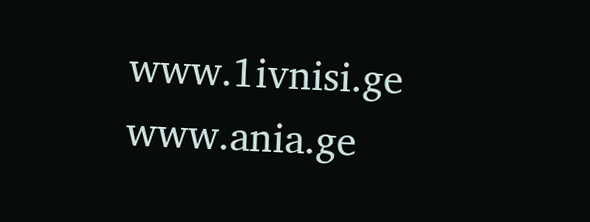www.1ivnisi.ge
www.ania.ge